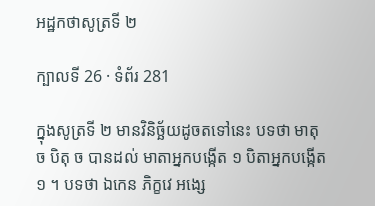អដ្ឋកថាសូត្រទី ២

ក្បាលទី 26 · ទំព័រ 281

ក្នុងសូត្រទី ២ មានវិនិច្ឆ័យដូចតទៅនេះ បទថា មាតុ ច បិតុ ច បានដល់ មាតាអ្នកបង្កើត ១ បិតាអ្នកបង្កើត ១ ។ បទថា ឯកេន ភិក្ខវេ អង្សេ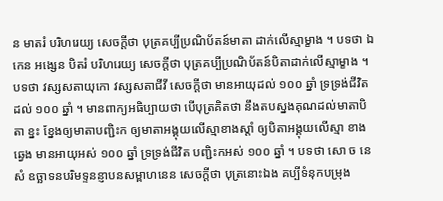ន មាតរំ បរិហរេយ្យ សេចក្តីថា បុត្រគប្បីប្រណិប័តន៍មាតា ដាក់លើស្មាម្ខាង ។ បទថា ឯកេន អង្សេន បិតរំ បរិហរេយ្យ សេចក្តីថា បុត្រគប្បីប្រណិប័តន៍បិតាដាក់លើស្មាម្ខាង ។ បទថា វស្សសតាយុកោ វស្សសតាជីវី សេចក្តីថា មានអាយុដល់ ១០០ ឆ្នាំ ទ្រទ្រង់ជីវិតដល់ ១០០ ឆ្នាំ ។ មានពាក្យអធិប្បាយថា បើបុត្រគិតថា នឹងតបស្នងគុណដល់មាតាបិតា ខ្នះ ខ្នែងឲ្យមាតាបញ្ជិះក ឲ្យមាតាអង្គុយលើស្មាខាងស្តាំ ឲ្យបិតាអង្គុយលើស្មា ខាងឆ្វេង មានអាយុអស់ ១០០ ឆ្នាំ ទ្រទ្រង់ជីវិត បញ្ជិះកអស់ ១០០ ឆ្នាំ ។ បទថា សោ ច នេសំ ឧច្ឆាទនបរិមទ្ទនន្ញាបនសម្ពាហនេន សេចក្តីថា បុត្រនោះឯង គប្បីទំនុកបម្រុង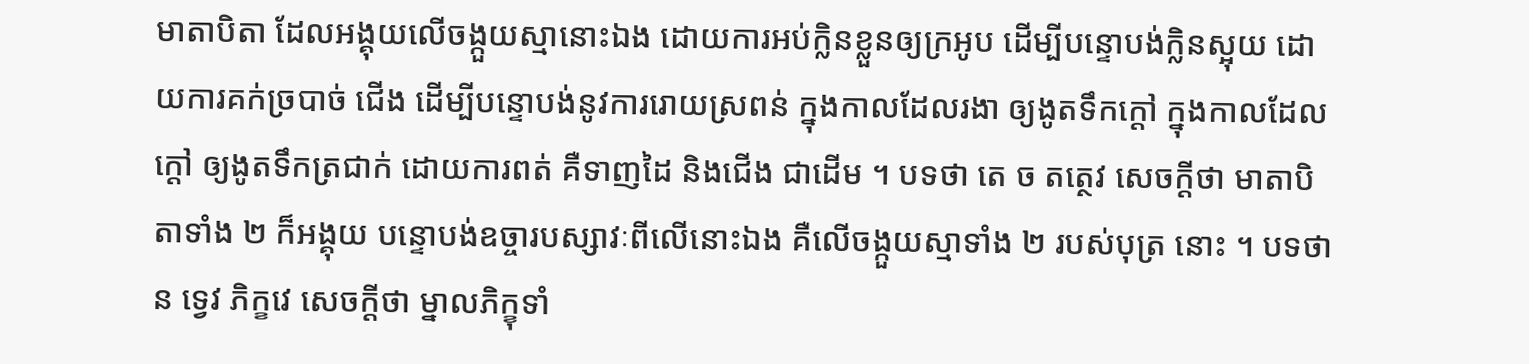មាតាបិតា ដែលអង្គុយលើចង្កួយស្មានោះឯង ដោយការអប់ក្លិនខ្លួនឲ្យក្រអូប ដើម្បីបន្ទោបង់ក្លិនស្អុយ ដោយការគក់ច្របាច់ ជើង ដើម្បីបន្ទោបង់នូវការរោយស្រពន់ ក្នុងកាលដែលរងា ឲ្យងូតទឹកក្តៅ ក្នុងកាលដែលក្តៅ ឲ្យងូតទឹកត្រជាក់ ដោយការពត់ គឺទាញដៃ និងជើង ជាដើម ។ បទថា តេ ច តត្ថេវ សេចក្តីថា មាតាបិតាទាំង ២ ក៏អង្គុយ បន្ទោបង់ឧច្ចារបស្សាវៈពីលើនោះឯង គឺលើចង្កួយស្មាទាំង ២ របស់បុត្រ នោះ ។ បទថា ន ទ្វេវ ភិក្ខវេ សេចក្តីថា ម្នាលភិក្ខុទាំ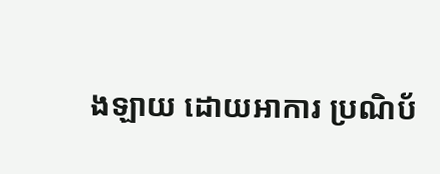ងឡាយ ដោយអាការ ប្រណិប័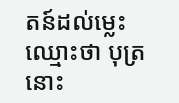តន៍ដល់ម្លេះ ឈ្មោះថា បុត្រនោះ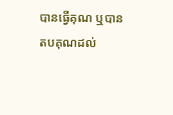បានធ្វើគុណ ឬបានតបគុណដល់